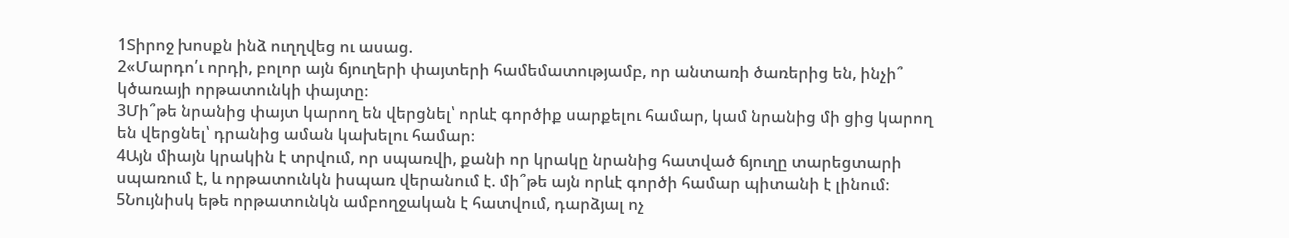1Տիրոջ խոսքն ինձ ուղղվեց ու ասաց.
2«Մարդո՛ւ որդի, բոլոր այն ճյուղերի փայտերի համեմատությամբ, որ անտառի ծառերից են, ինչի՞ կծառայի որթատունկի փայտը։
3Մի՞թե նրանից փայտ կարող են վերցնել՝ որևէ գործիք սարքելու համար, կամ նրանից մի ցից կարող են վերցնել՝ դրանից աման կախելու համար։
4Այն միայն կրակին է տրվում, որ սպառվի, քանի որ կրակը նրանից հատված ճյուղը տարեցտարի սպառում է, և որթատունկն իսպառ վերանում է. մի՞թե այն որևէ գործի համար պիտանի է լինում։
5Նույնիսկ եթե որթատունկն ամբողջական է հատվում, դարձյալ ոչ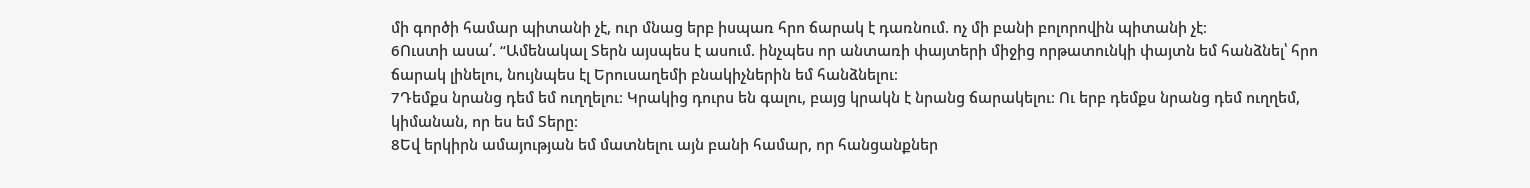մի գործի համար պիտանի չէ, ուր մնաց երբ իսպառ հրո ճարակ է դառնում. ոչ մի բանի բոլորովին պիտանի չէ։
6Ուստի ասա՛. “Ամենակալ Տերն այսպես է ասում. ինչպես որ անտառի փայտերի միջից որթատունկի փայտն եմ հանձնել՝ հրո ճարակ լինելու, նույնպես էլ Երուսաղեմի բնակիչներին եմ հանձնելու։
7Դեմքս նրանց դեմ եմ ուղղելու։ Կրակից դուրս են գալու, բայց կրակն է նրանց ճարակելու։ Ու երբ դեմքս նրանց դեմ ուղղեմ, կիմանան, որ ես եմ Տերը։
8Եվ երկիրն ամայության եմ մատնելու այն բանի համար, որ հանցանքներ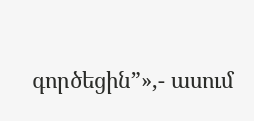գործեցին”»,- ասում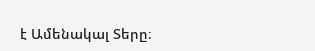է Ամենակալ Տերը։